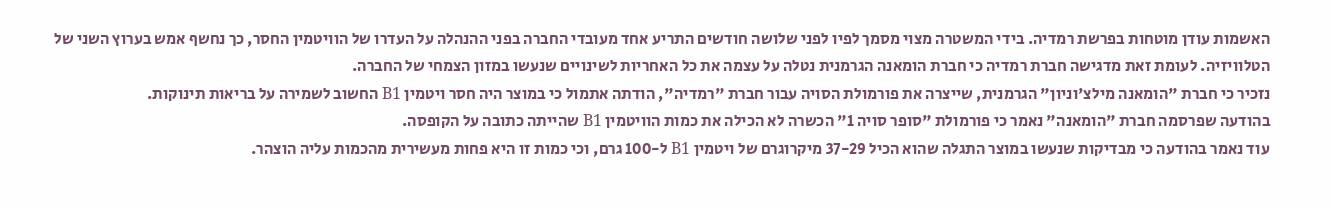האשמות עודן מוטחות בפרשת רמדיה. בידי המשטרה מצוי מסמך לפיו לפני שלושה חודשים התריע אחד מעובדי החברה בפני ההנהלה על העדרו של הוויטמין החסר, כך נחשף אמש בערוץ השני של הטלוויזיה. לעומת זאת מדגישה חברת רמדיה כי חברת הומאנה הגרמנית נטלה על עצמה את כל האחריות לשינויים שנעשו במזון הצמחי של החברה.
נזכיר כי חברת "הומאנה מילצ'וניון" הגרמנית, שייצרה את פורמולת הסויה עבור חברת "רמדיה", הודתה אתמול כי במוצר היה חסר ויטמין B1 החשוב לשמירה על בריאות תינוקות.
בהודעה שפרסמה חברת "הומאנה" נאמר כי פורמולת "סופר סויה 1" הכשרה לא הכילה את כמות הוויטמין B1 שהייתה כתובה על הקופסה.
עוד נאמר בהודעה כי מבדיקות שנעשו במוצר התגלה שהוא הכיל 37-29 מיקרוגרם של ויטמין B1 ל-100 גרם, וכי כמות זו היא פחות מעשירית מהכמות עליה הוצהר.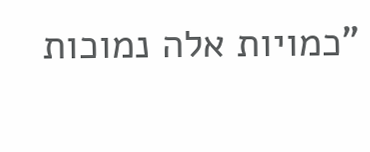"כמויות אלה נמוכות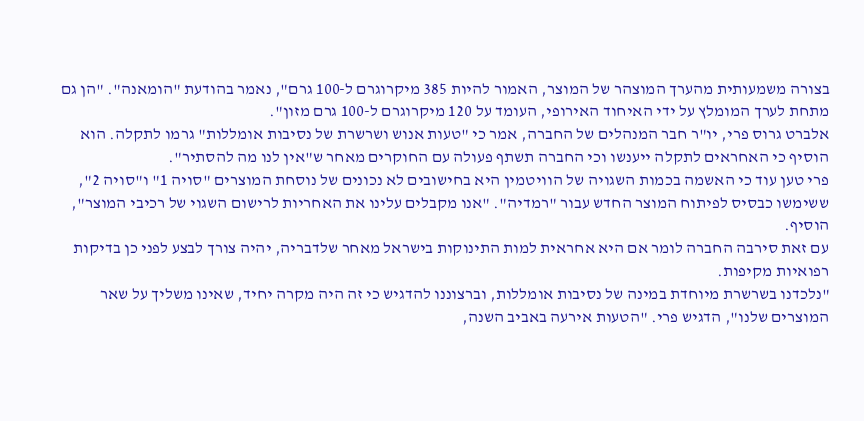בצורה משמעותית מהערך המוצהר של המוצר, האמור להיות 385 מיקרוגרם ל-100 גרם", נאמר בהודעת "הומאנה". "הן גם מתחת לערך המומלץ על ידי האיחוד האירופי, העומד על 120 מיקרוגרם ל-100 גרם מזון".
אלברט גרוס פרי, יו"ר חבר המנהלים של החברה, אמר כי "טעות אנוש ושרשרת של נסיבות אומללות" גרמו לתקלה. הוא הוסיף כי האחראים לתקלה ייענשו וכי החברה תשתף פעולה עם החוקרים מאחר ש"אין לנו מה להסתיר".
פרי טען עוד כי האשמה בכמות השגויה של הוויטמין היא בחישובים לא נכונים של נוסחת המוצרים "סויה 1" ו"סויה 2", ששימשו כבסיס לפיתוח המוצר החדש עבור "רמדיה". "אנו מקבלים עלינו את האחריות לרישום השגוי של רכיבי המוצר", הוסיף.
עם זאת סירבה החברה לומר אם היא אחראית למות התינוקות בישראל מאחר שלדבריה, יהיה צורך לבצע לפני כן בדיקות רפואיות מקיפות.
"נלכדנו בשרשרת מיוחדת במינה של נסיבות אומללות, וברצוננו להדגיש כי זה היה מקרה יחיד, שאינו משליך על שאר המוצרים שלנו", הדגיש פרי. "הטעות אירעה באביב השנה,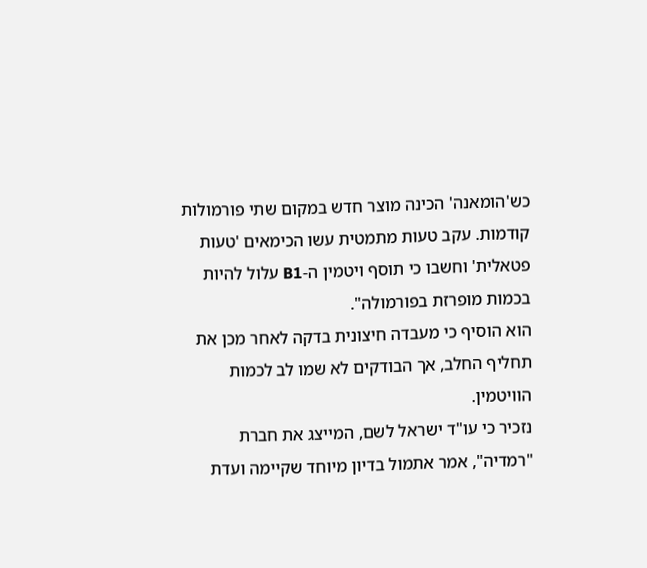כש'הומאנה' הכינה מוצר חדש במקום שתי פורמולות קודמות. עקב טעות מתמטית עשו הכימאים 'טעות פטאלית' וחשבו כי תוסף ויטמין ה-B1 עלול להיות בכמות מופרזת בפורמולה".
הוא הוסיף כי מעבדה חיצונית בדקה לאחר מכן את תחליף החלב, אך הבודקים לא שמו לב לכמות הוויטמין.
נזכיר כי עו"ד ישראל לשם, המייצג את חברת "רמדיה", אמר אתמול בדיון מיוחד שקיימה ועדת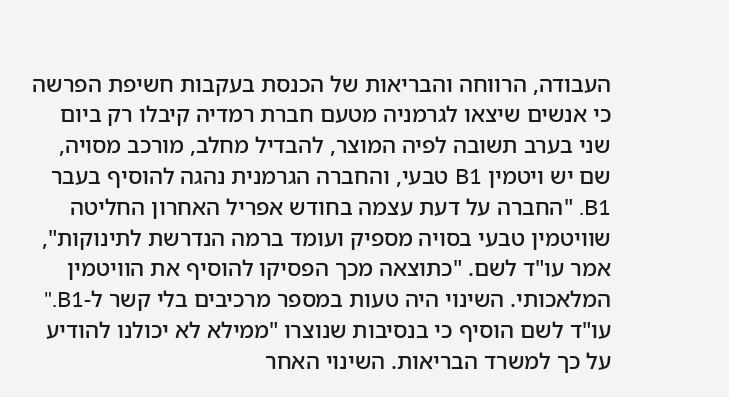העבודה, הרווחה והבריאות של הכנסת בעקבות חשיפת הפרשה כי אנשים שיצאו לגרמניה מטעם חברת רמדיה קיבלו רק ביום שני בערב תשובה לפיה המוצר, להבדיל מחלב, מורכב מסויה, שם יש ויטמין B1 טבעי, והחברה הגרמנית נהגה להוסיף בעבר B1. "החברה על דעת עצמה בחודש אפריל האחרון החליטה שוויטמין טבעי בסויה מספיק ועומד ברמה הנדרשת לתינוקות", אמר עו"ד לשם. "כתוצאה מכך הפסיקו להוסיף את הוויטמין המלאכותי. השינוי היה טעות במספר מרכיבים בלי קשר ל-B1."
עו"ד לשם הוסיף כי בנסיבות שנוצרו "ממילא לא יכולנו להודיע על כך למשרד הבריאות. השינוי האחר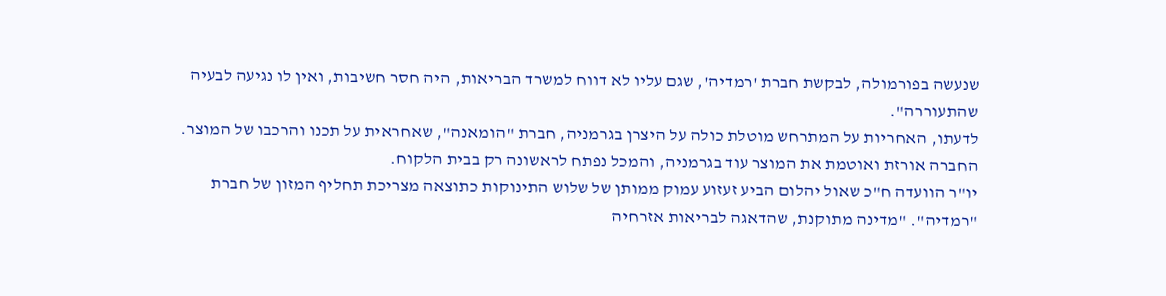שנעשה בפורמולה, לבקשת חברת 'רמדיה', שגם עליו לא דווח למשרד הבריאות, היה חסר חשיבות, ואין לו נגיעה לבעיה שהתעוררה".
לדעתו, האחריות על המתרחש מוטלת כולה על היצרן בגרמניה, חברת "הומאנה", שאחראית על תכנו והרכבו של המוצר. החברה אורזת ואוטמת את המוצר עוד בגרמניה, והמכל נפתח לראשונה רק בבית הלקוח.
יו"ר הוועדה ח"כ שאול יהלום הביע זעזוע עמוק ממותן של שלוש התינוקות כתוצאה מצריכת תחליף המזון של חברת "רמדיה". "מדינה מתוקנת, שהדאגה לבריאות אזרחיה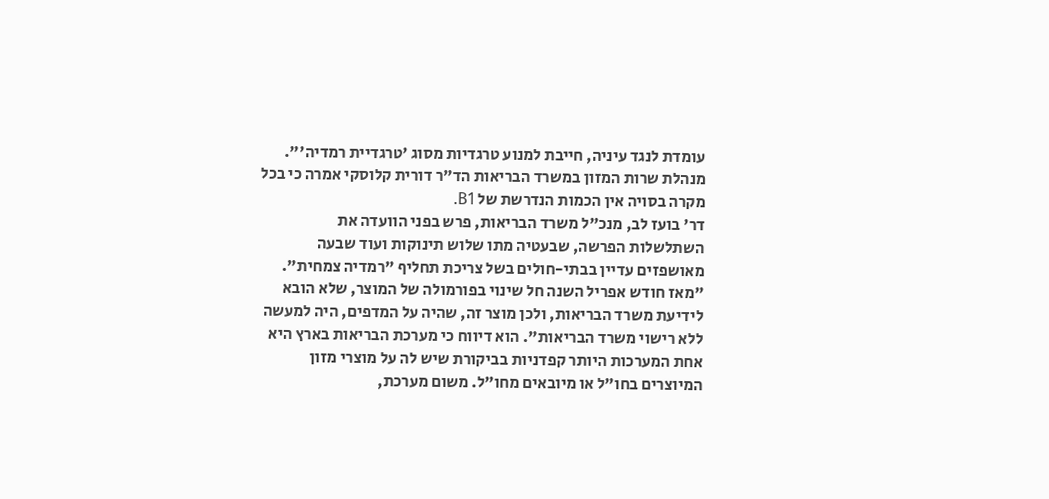עומדת לנגד עיניה, חייבת למנוע טרגדיות מסוג 'טרגדיית רמדיה'".
מנהלת שרות המזון במשרד הבריאות הד"ר דורית קלוסקי אמרה כי בכל מקרה בסויה אין הכמות הנדרשת של B1.
דר' בועז לב, מנכ"ל משרד הבריאות, פרש בפני הוועדה את השתלשלות הפרשה, שבעטיה מתו שלוש תינוקות ועוד שבעה מאושפזים עדיין בבתי-חולים בשל צריכת תחליף "רמדיה צמחית".
"מאז חודש אפריל השנה חל שינוי בפורמולה של המוצר, שלא הובא לידיעת משרד הבריאות, ולכן מוצר זה, שהיה על המדפים, היה למעשה ללא רישוי משרד הבריאות". הוא דיווח כי מערכת הבריאות בארץ היא אחת המערכות היותר קפדניות בביקורת שיש לה על מוצרי מזון המיוצרים בחו"ל או מיובאים מחו"ל. משום מערכת,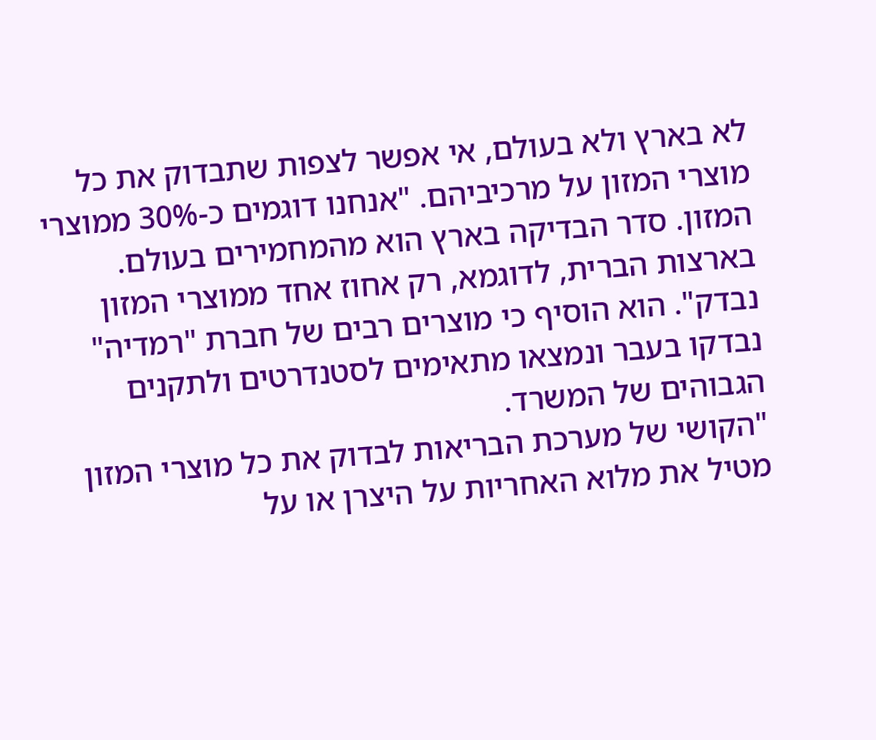לא בארץ ולא בעולם, אי אפשר לצפות שתבדוק את כל מוצרי המזון על מרכיביהם. "אנחנו דוגמים כ-30% ממוצרי המזון. סדר הבדיקה בארץ הוא מהמחמירים בעולם. בארצות הברית, לדוגמא, רק אחוז אחד ממוצרי המזון נבדק". הוא הוסיף כי מוצרים רבים של חברת "רמדיה" נבדקו בעבר ונמצאו מתאימים לסטנדרטים ולתקנים הגבוהים של המשרד.
"הקושי של מערכת הבריאות לבדוק את כל מוצרי המזון מטיל את מלוא האחריות על היצרן או על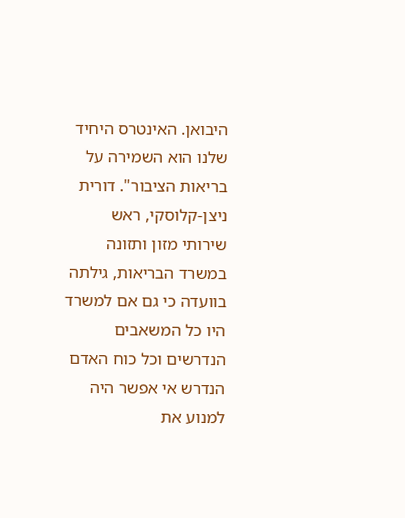היבואן. האינטרס היחיד שלנו הוא השמירה על בריאות הציבור". דורית ניצן-קלוסקי, ראש שירותי מזון ותזונה במשרד הבריאות, גילתה בוועדה כי גם אם למשרד היו כל המשאבים הנדרשים וכל כוח האדם הנדרש אי אפשר היה למנוע את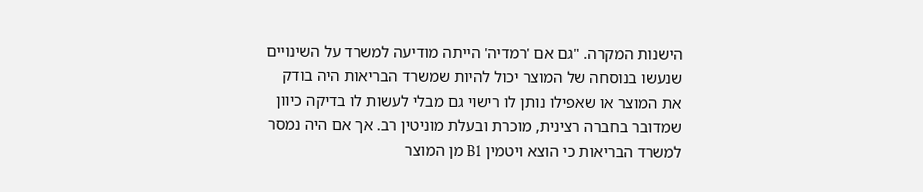הישנות המקרה. "גם אם 'רמדיה' הייתה מודיעה למשרד על השינויים שנעשו בנוסחה של המוצר יכול להיות שמשרד הבריאות היה בודק את המוצר או שאפילו נותן לו רישוי גם מבלי לעשות לו בדיקה כיוון שמדובר בחברה רצינית, מוכרת ובעלת מוניטין רב. אך אם היה נמסר למשרד הבריאות כי הוצא ויטמין B1 מן המוצר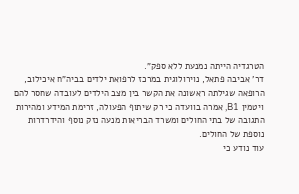הטרגדיה הייתה נמנעת ללא ספק".
דר' אביבה פתאל, נוירולוגית במרכז לרפואת ילדים בביה"ח איכילוב, הרופאה שגילתה ראשונה את הקשר בין מצב הילדים לעובדה שחסר להם ויטמין B1, אמרה בוועדה כי רק שיתוף הפעולה, זרימת המידע ומהירות התגובה של בתי החולים ומשרד הבריאות מנעה נזק נוסף והידרדרות נוספת של החולים.
עוד נודע כי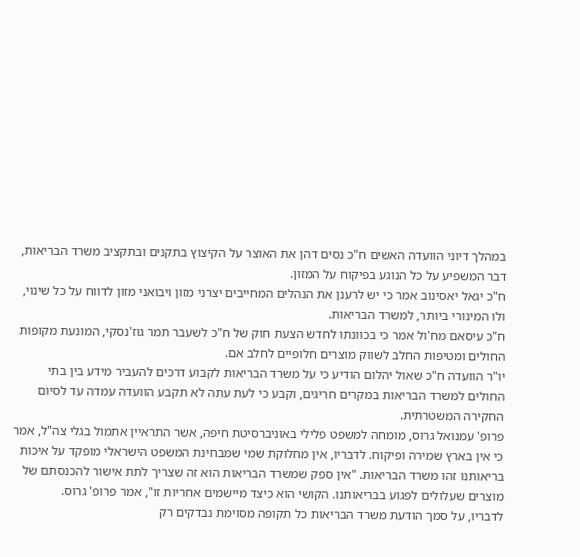במהלך דיוני הוועדה האשים ח"כ נסים דהן את האוצר על הקיצוץ בתקנים ובתקציב משרד הבריאות, דבר המשפיע על כל הנוגע בפיקוח על המזון.
ח"כ יגאל יאסינוב אמר כי יש לרענן את הנהלים המחייבים יצרני מזון ויבואני מזון לדווח על כל שינוי, ולו המינורי ביותר, למשרד הבריאות.
ח"כ עיסאם מח'ול אמר כי בכוונתו לחדש הצעת חוק של ח"כ לשעבר תמר גוז'נסקי, המונעת מקופות החולים ומטיפות החלב לשווק מוצרים חלופיים לחלב אם.
יו"ר הוועדה ח"כ שאול יהלום הודיע כי על משרד הבריאות לקבוע דרכים להעביר מידע בין בתי החולים למשרד הבריאות במקרים חריגים, וקבע כי לעת עתה לא תקבע הוועדה עמדה עד לסיום החקירה המשטרתית.
פרופ' עמנואל גרוס, מומחה למשפט פלילי באוניברסיטת חיפה, אשר התראיין אתמול בגלי צה"ל, אמר כי אין בארץ שמירה ופיקוח. לדבריו, אין מחלוקת שמי שמבחינת המשפט הישראלי מופקד על איכות בריאותנו זהו משרד הבריאות. "אין ספק שמשרד הבריאות הוא זה שצריך לתת אישור להכנסתם של מוצרים שעלולים לפגוע בבריאותנו. הקושי הוא כיצד מיישמים אחריות זו", אמר פרופ' גרוס.
לדבריו, על סמך הודעת משרד הבריאות כל תקופה מסוימת נבדקים רק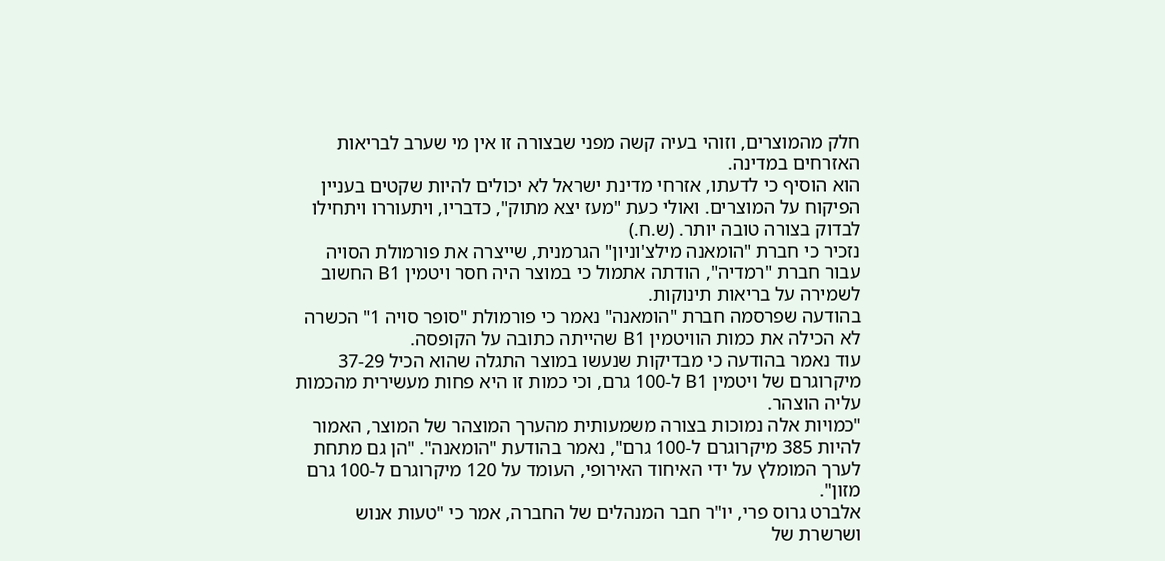חלק מהמוצרים, וזוהי בעיה קשה מפני שבצורה זו אין מי שערב לבריאות האזרחים במדינה.
הוא הוסיף כי לדעתו, אזרחי מדינת ישראל לא יכולים להיות שקטים בעניין הפיקוח על המוצרים. ואולי כעת "מעז יצא מתוק", כדבריו, ויתעוררו ויתחילו לבדוק בצורה טובה יותר. (ש.ח.)
נזכיר כי חברת "הומאנה מילצ'וניון" הגרמנית, שייצרה את פורמולת הסויה עבור חברת "רמדיה", הודתה אתמול כי במוצר היה חסר ויטמין B1 החשוב לשמירה על בריאות תינוקות.
בהודעה שפרסמה חברת "הומאנה" נאמר כי פורמולת "סופר סויה 1" הכשרה לא הכילה את כמות הוויטמין B1 שהייתה כתובה על הקופסה.
עוד נאמר בהודעה כי מבדיקות שנעשו במוצר התגלה שהוא הכיל 37-29 מיקרוגרם של ויטמין B1 ל-100 גרם, וכי כמות זו היא פחות מעשירית מהכמות עליה הוצהר.
"כמויות אלה נמוכות בצורה משמעותית מהערך המוצהר של המוצר, האמור להיות 385 מיקרוגרם ל-100 גרם", נאמר בהודעת "הומאנה". "הן גם מתחת לערך המומלץ על ידי האיחוד האירופי, העומד על 120 מיקרוגרם ל-100 גרם מזון".
אלברט גרוס פרי, יו"ר חבר המנהלים של החברה, אמר כי "טעות אנוש ושרשרת של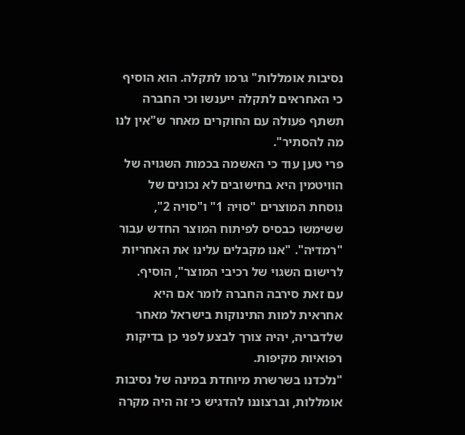נסיבות אומללות" גרמו לתקלה. הוא הוסיף כי האחראים לתקלה ייענשו וכי החברה תשתף פעולה עם החוקרים מאחר ש"אין לנו מה להסתיר".
פרי טען עוד כי האשמה בכמות השגויה של הוויטמין היא בחישובים לא נכונים של נוסחת המוצרים "סויה 1" ו"סויה 2", ששימשו כבסיס לפיתוח המוצר החדש עבור "רמדיה". "אנו מקבלים עלינו את האחריות לרישום השגוי של רכיבי המוצר", הוסיף.
עם זאת סירבה החברה לומר אם היא אחראית למות התינוקות בישראל מאחר שלדבריה, יהיה צורך לבצע לפני כן בדיקות רפואיות מקיפות.
"נלכדנו בשרשרת מיוחדת במינה של נסיבות אומללות, וברצוננו להדגיש כי זה היה מקרה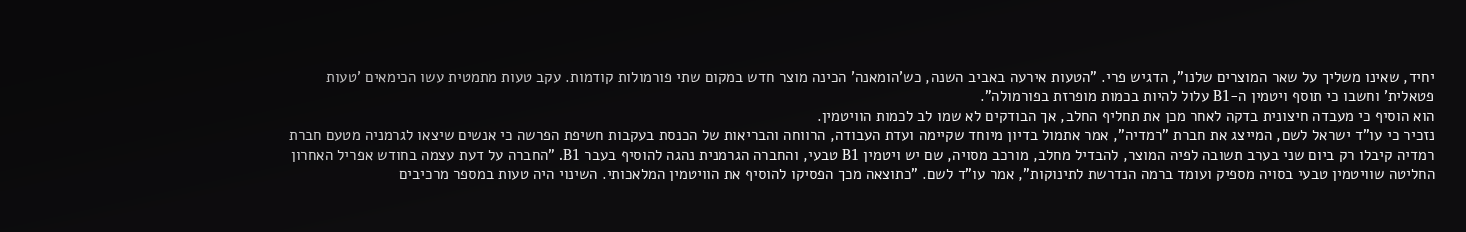יחיד, שאינו משליך על שאר המוצרים שלנו", הדגיש פרי. "הטעות אירעה באביב השנה, כש'הומאנה' הכינה מוצר חדש במקום שתי פורמולות קודמות. עקב טעות מתמטית עשו הכימאים 'טעות פטאלית' וחשבו כי תוסף ויטמין ה-B1 עלול להיות בכמות מופרזת בפורמולה".
הוא הוסיף כי מעבדה חיצונית בדקה לאחר מכן את תחליף החלב, אך הבודקים לא שמו לב לכמות הוויטמין.
נזכיר כי עו"ד ישראל לשם, המייצג את חברת "רמדיה", אמר אתמול בדיון מיוחד שקיימה ועדת העבודה, הרווחה והבריאות של הכנסת בעקבות חשיפת הפרשה כי אנשים שיצאו לגרמניה מטעם חברת רמדיה קיבלו רק ביום שני בערב תשובה לפיה המוצר, להבדיל מחלב, מורכב מסויה, שם יש ויטמין B1 טבעי, והחברה הגרמנית נהגה להוסיף בעבר B1. "החברה על דעת עצמה בחודש אפריל האחרון החליטה שוויטמין טבעי בסויה מספיק ועומד ברמה הנדרשת לתינוקות", אמר עו"ד לשם. "כתוצאה מכך הפסיקו להוסיף את הוויטמין המלאכותי. השינוי היה טעות במספר מרכיבים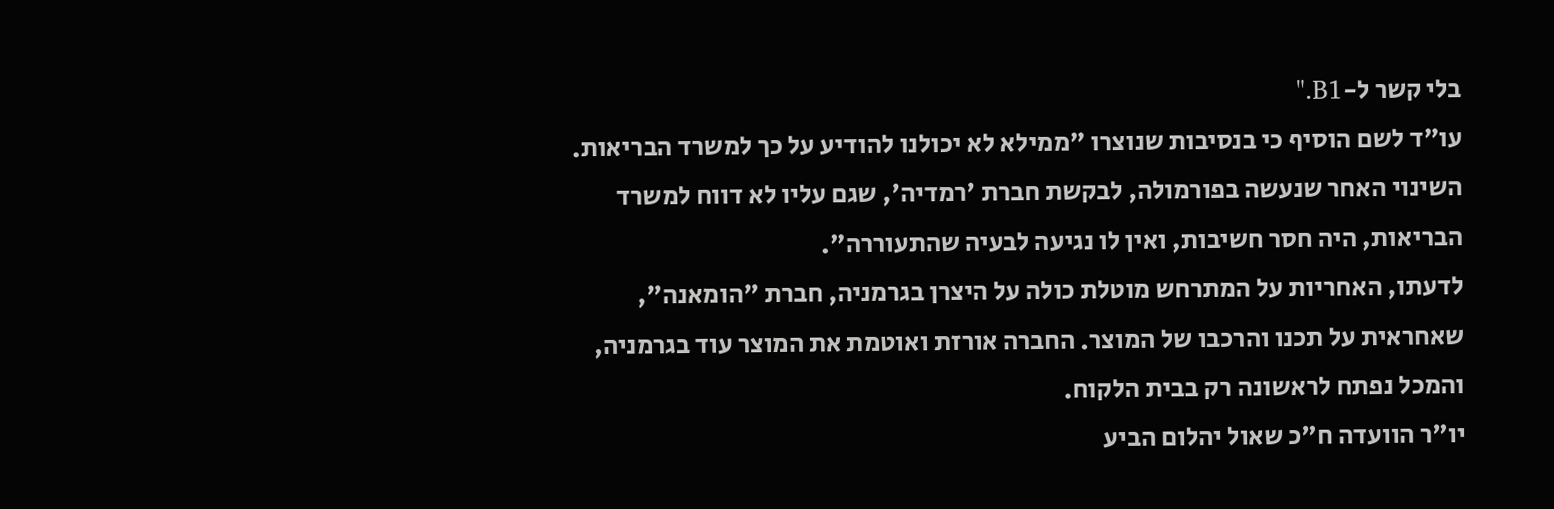בלי קשר ל-B1."
עו"ד לשם הוסיף כי בנסיבות שנוצרו "ממילא לא יכולנו להודיע על כך למשרד הבריאות. השינוי האחר שנעשה בפורמולה, לבקשת חברת 'רמדיה', שגם עליו לא דווח למשרד הבריאות, היה חסר חשיבות, ואין לו נגיעה לבעיה שהתעוררה".
לדעתו, האחריות על המתרחש מוטלת כולה על היצרן בגרמניה, חברת "הומאנה", שאחראית על תכנו והרכבו של המוצר. החברה אורזת ואוטמת את המוצר עוד בגרמניה, והמכל נפתח לראשונה רק בבית הלקוח.
יו"ר הוועדה ח"כ שאול יהלום הביע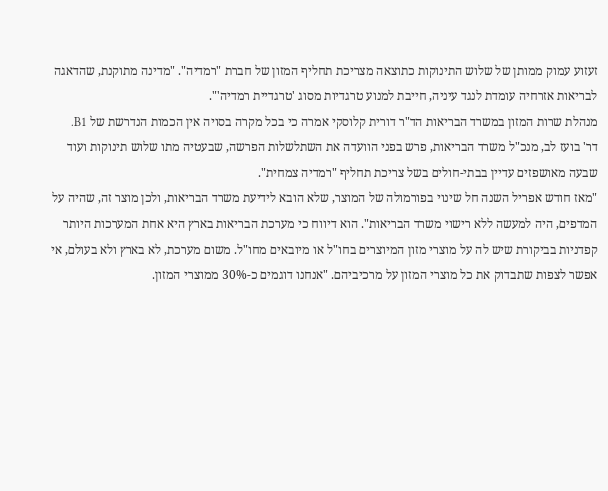זעזוע עמוק ממותן של שלוש התינוקות כתוצאה מצריכת תחליף המזון של חברת "רמדיה". "מדינה מתוקנת, שהדאגה לבריאות אזרחיה עומדת לנגד עיניה, חייבת למנוע טרגדיות מסוג 'טרגדיית רמדיה'".
מנהלת שרות המזון במשרד הבריאות הד"ר דורית קלוסקי אמרה כי בכל מקרה בסויה אין הכמות הנדרשת של B1.
דר' בועז לב, מנכ"ל משרד הבריאות, פרש בפני הוועדה את השתלשלות הפרשה, שבעטיה מתו שלוש תינוקות ועוד שבעה מאושפזים עדיין בבתי-חולים בשל צריכת תחליף "רמדיה צמחית".
"מאז חודש אפריל השנה חל שינוי בפורמולה של המוצר, שלא הובא לידיעת משרד הבריאות, ולכן מוצר זה, שהיה על המדפים, היה למעשה ללא רישוי משרד הבריאות". הוא דיווח כי מערכת הבריאות בארץ היא אחת המערכות היותר קפדניות בביקורת שיש לה על מוצרי מזון המיוצרים בחו"ל או מיובאים מחו"ל. משום מערכת, לא בארץ ולא בעולם, אי אפשר לצפות שתבדוק את כל מוצרי המזון על מרכיביהם. "אנחנו דוגמים כ-30% ממוצרי המזון.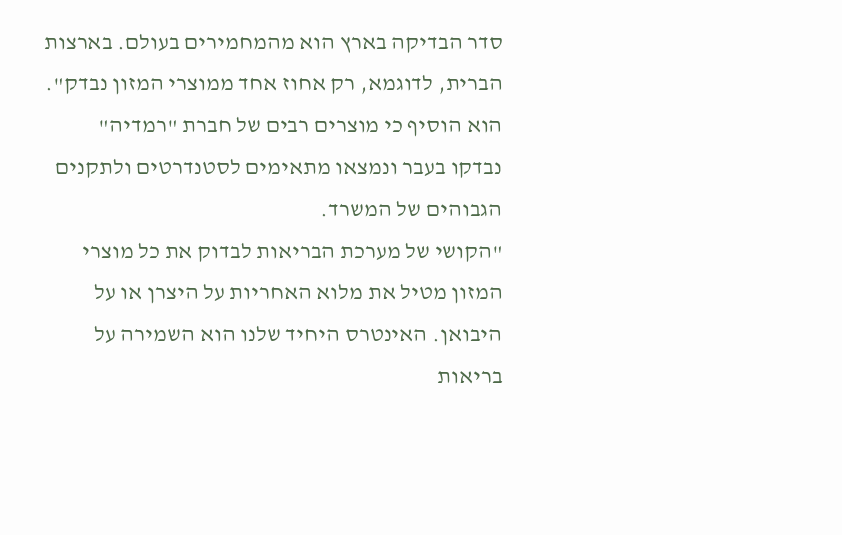סדר הבדיקה בארץ הוא מהמחמירים בעולם. בארצות הברית, לדוגמא, רק אחוז אחד ממוצרי המזון נבדק". הוא הוסיף כי מוצרים רבים של חברת "רמדיה" נבדקו בעבר ונמצאו מתאימים לסטנדרטים ולתקנים הגבוהים של המשרד.
"הקושי של מערכת הבריאות לבדוק את כל מוצרי המזון מטיל את מלוא האחריות על היצרן או על היבואן. האינטרס היחיד שלנו הוא השמירה על בריאות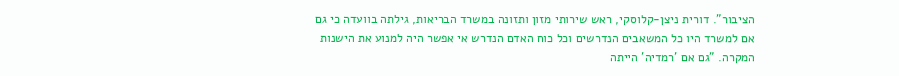הציבור". דורית ניצן-קלוסקי, ראש שירותי מזון ותזונה במשרד הבריאות, גילתה בוועדה כי גם אם למשרד היו כל המשאבים הנדרשים וכל כוח האדם הנדרש אי אפשר היה למנוע את הישנות המקרה. "גם אם 'רמדיה' הייתה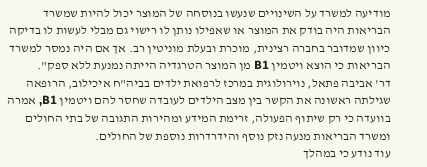מודיעה למשרד על השינויים שנעשו בנוסחה של המוצר יכול להיות שמשרד הבריאות היה בודק את המוצר או שאפילו נותן לו רישוי גם מבלי לעשות לו בדיקה כיוון שמדובר בחברה רצינית, מוכרת ובעלת מוניטין רב. אך אם היה נמסר למשרד הבריאות כי הוצא ויטמין B1 מן המוצר הטרגדיה הייתה נמנעת ללא ספק".
דר' אביבה פתאל, נוירולוגית במרכז לרפואת ילדים בביה"ח איכילוב, הרופאה שגילתה ראשונה את הקשר בין מצב הילדים לעובדה שחסר להם ויטמין B1, אמרה בוועדה כי רק שיתוף הפעולה, זרימת המידע ומהירות התגובה של בתי החולים ומשרד הבריאות מנעה נזק נוסף והידרדרות נוספת של החולים.
עוד נודע כי במהלך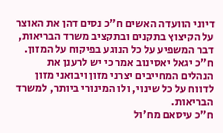דיוני הוועדה האשים ח"כ נסים דהן את האוצר על הקיצוץ בתקנים ובתקציב משרד הבריאות, דבר המשפיע על כל הנוגע בפיקוח על המזון.
ח"כ יגאל יאסינוב אמר כי יש לרענן את הנהלים המחייבים יצרני מזון ויבואני מזון לדווח על כל שינוי, ולו המינורי ביותר, למשרד הבריאות.
ח"כ עיסאם מח'ול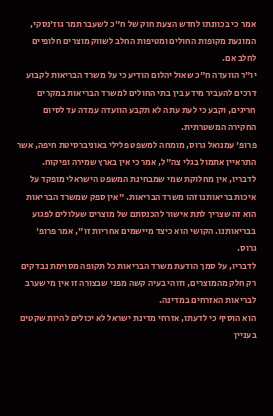אמר כי בכוונתו לחדש הצעת חוק של ח"כ לשעבר תמר גוז'נסקי, המונעת מקופות החולים ומטיפות החלב לשווק מוצרים חלופיים לחלב אם.
יו"ר הוועדה ח"כ שאול יהלום הודיע כי על משרד הבריאות לקבוע דרכים להעביר מידע בין בתי החולים למשרד הבריאות במקרים חריגים, וקבע כי לעת עתה לא תקבע הוועדה עמדה עד לסיום החקירה המשטרתית.
פרופ' עמנואל גרוס, מומחה למשפט פלילי באוניברסיטת חיפה, אשר התראיין אתמול בגלי צה"ל, אמר כי אין בארץ שמירה ופיקוח. לדבריו, אין מחלוקת שמי שמבחינת המשפט הישראלי מופקד על איכות בריאותנו זהו משרד הבריאות. "אין ספק שמשרד הבריאות הוא זה שצריך לתת אישור להכנסתם של מוצרים שעלולים לפגוע בבריאותנו. הקושי הוא כיצד מיישמים אחריות זו", אמר פרופ' גרוס.
לדבריו, על סמך הודעת משרד הבריאות כל תקופה מסוימת נבדקים רק חלק מהמוצרים, וזוהי בעיה קשה מפני שבצורה זו אין מי שערב לבריאות האזרחים במדינה.
הוא הוסיף כי לדעתו, אזרחי מדינת ישראל לא יכולים להיות שקטים בעניין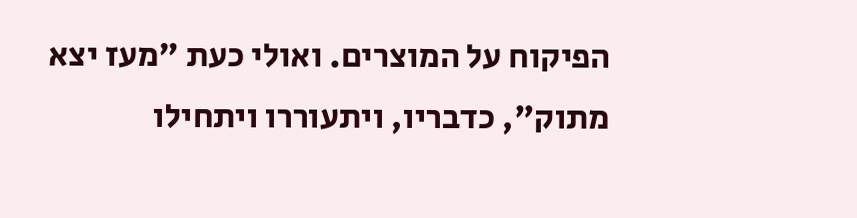הפיקוח על המוצרים. ואולי כעת "מעז יצא מתוק", כדבריו, ויתעוררו ויתחילו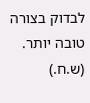לבדוק בצורה טובה יותר. (ש.ח.)